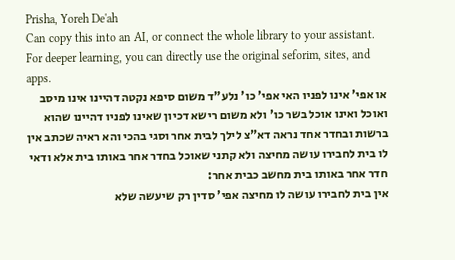Prisha, Yoreh De'ah
Can copy this into an AI, or connect the whole library to your assistant. For deeper learning, you can directly use the original seforim, sites, and apps.
או אפי' אינו לפניו האי אפי' כו' נלע"ד משום סיפא נקטה דהיינו אינו מיסב ואוכל ואינו אוכל בשר כו' ולא משום רישא דכיון שאינו לפניו דהיינו שהוא ברשות ובחדר אחד נראה דא"צ לילך לבית אחר וסגי בהכי והא ראיה שכתב אין לו בית לחבירו עושה מחיצה ולא קתני שאוכל בחדר אחר באותו בית אלא ודאי חדר אחר באותו בית מחשב כבית אחר:
אין בית לחבירו עושה לו מחיצה אפי' סדין רק שיעשה שלא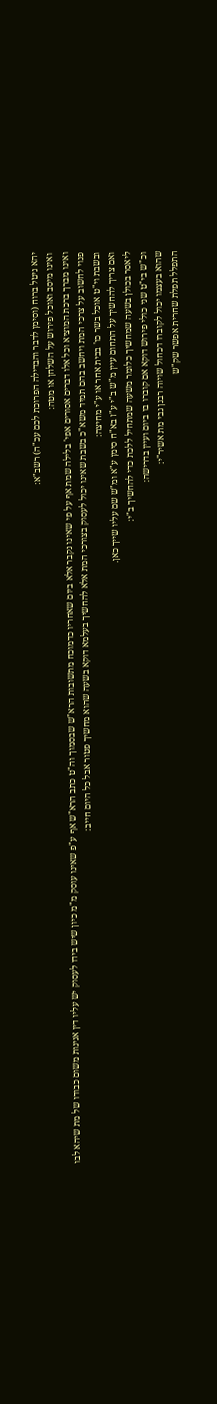יהא ניטל ברוח (וסימן לדבר והבדילה הפרוכת לכם עכ"ה) רשב"א:
ואינו מיסב ואוכל פירוש על השלחן או מטה:
ואינו מברך ברכת המוציא וכל אלו דברים אסורים אפי' בלילה שמת אף על פי שאינו נקבר אלא ביום שאחריו כדמוכח מתשובות הרא"ש שבסמוך וה"ט כתב הרא"ש אף ע"פ שאינו עוסק מ"מ כיון שיש בידו לעסוק יש עליו דין אנינות משום כבודו של מת שיהא לבו פנוי לחשוב על צרכי המת ויחשב בהם תמיד משא"כ בשבת שאינו יכול לעסוק בצורכי המת אלא להחשיך בעלמא דוקא בשעה שהוא מחשיך פטור אבל כל היום חייב:
ובשבת וי"ט אוכל בשר כו' בבית אחר או ע"י מחיצה:
ואם צריך להחשיך על התחום עיין מ"ש ב"י ע"ז בא"ח סימן ע"א ומ"ש שם עליו שייך כאן.
ליאסר בכולן בשעה שמחשיך כלומר משעה שמתחיל ללכת כדי להחשיך ב"י:
וכ"ש בי"ט שני כולי פירוש דוקא אם קוברו בו ביום ועיין בדרישה:
שהוא בעצמו יכול לקוברו דכחול שויוה רבנן גבי מת אשיר"י:
התפלל תפלת שחרית אפשר שק"ש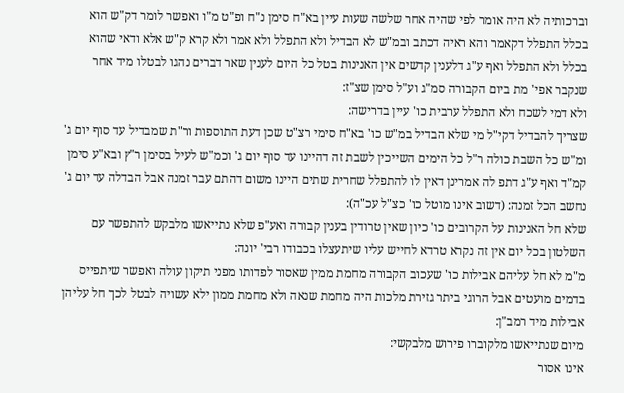וברכותיה לא היה אומר לפי שהיה אחר שלשה שעות עיין בא"ח סימן נ"ח ופ"ט מ"ו ואפשר לומר דק"ש הוא בכלל התפלל דקאמר והא ראיה דכתב ובמ"ש לא הבדיל ולא התפלל ולא אמר ולא קרא ק"ש אלא ודאי שהוא בכלל ולא התפלל ואף ע"ג דלענין קדשים אין האנינות בטל כל היום לענין שאר דברים נהגו לבטלו מיד אחר שנקבר אפי' מת ביום הקבורה סמ"ג וע"ל סימן שצ"ז:
ולא דמי לשכח ולא התפלל ערבית כו' עיין בדרישה:
שצריך להבדיל דקי"ל מי שלא הבדיל במ"ש כו' בא"ח סימי רצ"ט שכן דעת התוספות ור"ת שמבדיל עד סוף יום ג' ומ"ש כל השבת כולה ר"ל כל הימים השייכין לשבת זה דהיינו עד סוף יום ג' וכמ"ש לעיל בסימן ר"ץ ובא"ע סימן קמ"ד ואף ע"ג דתפ לה אמרינן דאין לו להתפלל שחרית שתים היינו משום דהתם עבר זמנה אבל הבדלה עד יום ג' נחשב הכל זמנה: (דשוב אינו מוטל כו' כצ"ל עכ"ה):
שלא חל האנינות על הקרובים כו' כיון שאין טרודין בענין קבורה ואע"פ שלא נתייאשו מלבקש להתפשר עם השלטון בכל יום אין זה נקרא טרדא לחייש עליו שיתעצלו בכבודו רבי' יונה:
מ"מ לא חל עליהם אבילות כו' שעכוב הקבורה מחמת ממין שאסור לפדותו מפני תיקון עולה ואפשר שיתפייס בדמים מועטים אבל הרוגי ביתר גזירת מלכות היה מחמת שנאה ולא מחמת ממון ילא עשויה לבטל לכך חל עליהן אבילות מיד רמב"ן:
מיום שנתייאשו מלקוברו פירוש מלבקשי:
אינו אסור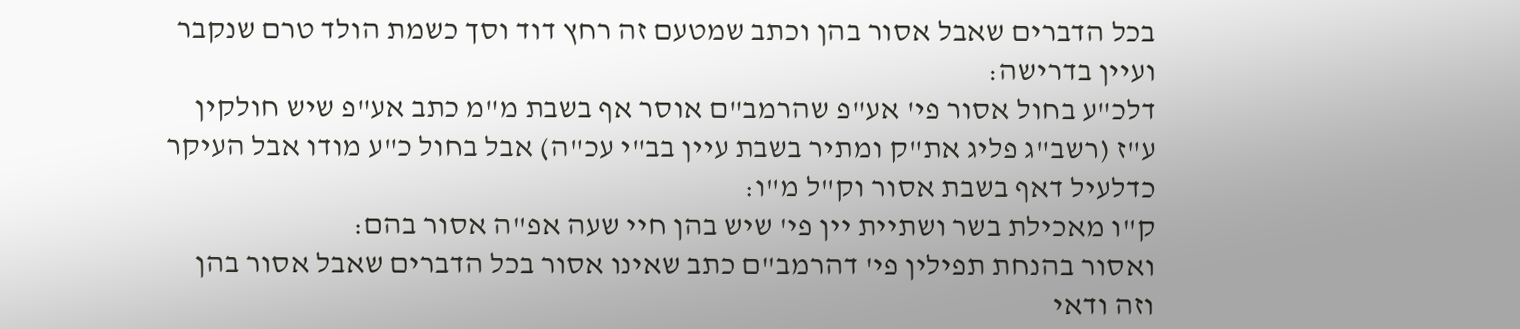בכל הדברים שאבל אסור בהן וכתב שמטעם זה רחץ דוד וסך כשמת הולד טרם שנקבר ועיין בדרישה:
דלכ"ע בחול אסור פי' אע"פ שהרמב"ם אוסר אף בשבת מ"מ כתב אע"פ שיש חולקין ע"ז (רשב"ג פליג את"ק ומתיר בשבת עיין בב"י עכ"ה) אבל בחול כ"ע מודו אבל העיקר כדלעיל דאף בשבת אסור וק"ל מ"ו:
ק"ו מאכילת בשר ושתיית יין פי' שיש בהן חיי שעה אפ"ה אסור בהם:
ואסור בהנחת תפילין פי' דהרמב"ם כתב שאינו אסור בכל הדברים שאבל אסור בהן וזה ודאי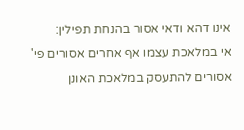אינו דהא ודאי אסור בהנחת תפילין:
אי במלאכת עצמו אף אחרים אסורים פי' אסורים להתעסק במלאכת האונן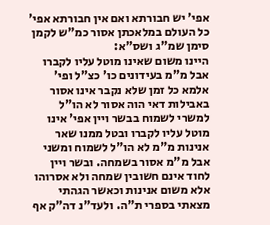אפי' יש חבורתא ואם אין חבורתא אפי' כל העולם במלאכתן אסור כמ"ש לקמן סימן שמ"ג ושס"א:
היינו משום שאינו מוטל עליו לקברו אבל מ"מ בעידונים כו' כצ"ל ופי' אלמא כל זמן שלא נקבר אינו אסור באבילות דאי הוה אסור לא הו"ל למשרי לשמוח בבשר ויין אפי' אינו מוטל עליו לקברו ובטל ממנו שאר אנינות מ"מ לא הו"ל לשמוח ומשני אבל מ"מ אסור בשמחה. ובשר ויין לחוד אינם חשובין שמחה ולא אסרוהו אלא משום אנינות וכאשר הגהתי מצאתי בספרי ת"ה. ולעד"נ דה"ק אף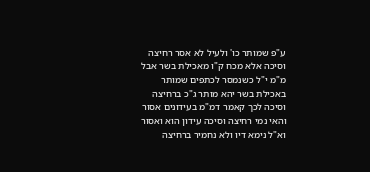ע"פ שמותר כו' ולעיל לא אסר רחיצה וסיכה אלא מכח ק"ו מאכילת בשר אבל מ"מ י"ל כשנמסר לכתפים שמותר באכילת בשר יהא מותר ג"כ ברחיצה וסיכה לכך קאמר דמ"מ בעידונים אסור והאי נמי רחיצה וסיכה עידון הוא ואסור וא"ל נימא דיו ולא נחמיר ברחיצה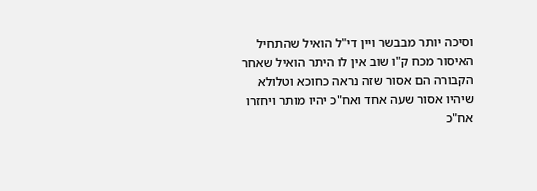וסיכה יותר מבבשר ויין די"ל הואיל שהתחיל האיסור מכח ק"ו שוב אין לו היתר הואיל שאחר הקבורה הם אסור שזה נראה כחוכא וטלולא שיהיו אסור שעה אחד ואח"כ יהיו מותר ויחזרו אח"כ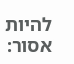להיות אסור: